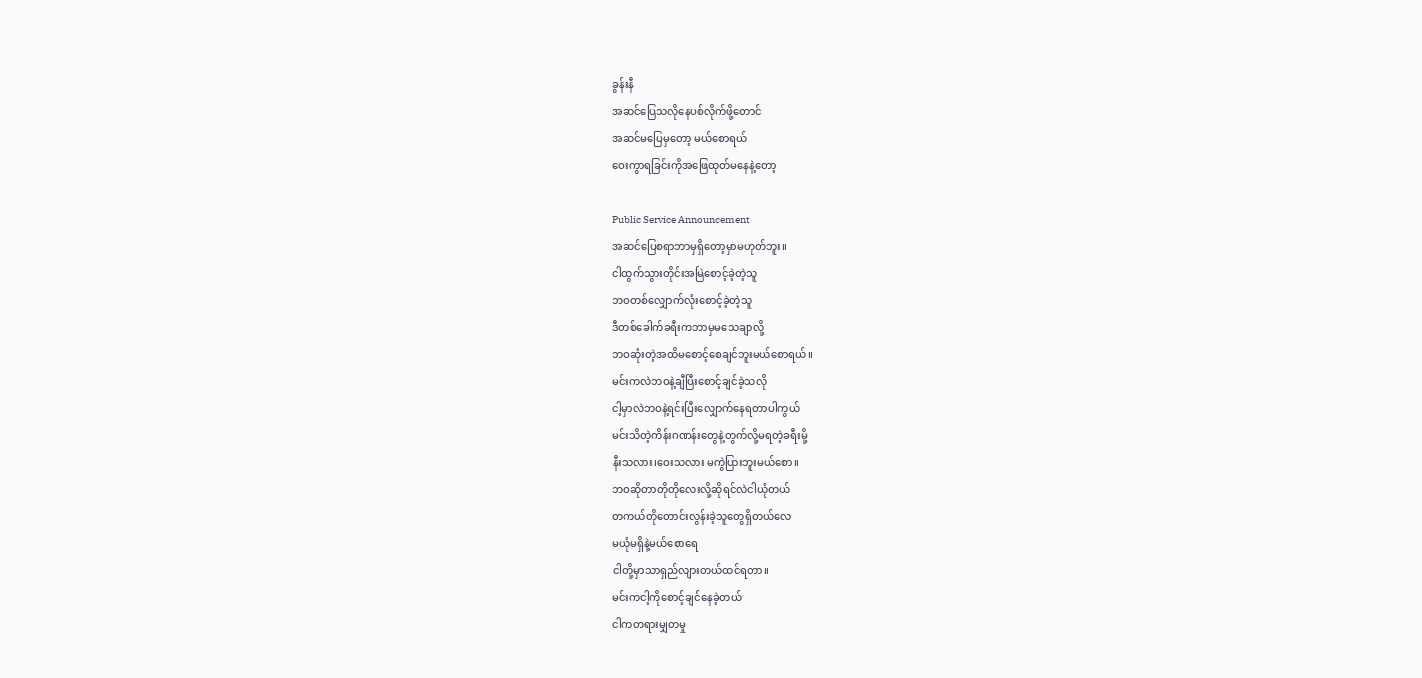ခွန်းနီ
အဆင်ပြေသလိုနေပစ်လိုက်ဖို့တောင်
အဆင်မပြေမှတော့ မယ်စောရယ်
ဝေးကွာရခြင်းကိုအဖြေထုတ်မနေနဲ့တော့

Public Service Announcement
အဆင်ပြေစရာဘာမှရှိတော့မှာမဟုတ်ဘူး။
ငါထွက်သွားတိုင်းအမြဲစောင့်ခဲ့တဲ့သူ
ဘဝတစ်လျှောက်လုံးစောင့်ခဲ့တဲ့သူ
ဒီတစ်ခေါက်ခရီးကဘာမှမသေချာလို့
ဘဝဆုံးတဲ့အထိမစောင့်စေချင်ဘူးမယ်စောရယ်။
မင်းကလဲဘဝနဲ့ချီပြီးစောင့်ချင်ခဲ့သလို
ငါ့မှာလဲဘဝနဲ့ရင်းပြီးလျှောက်နေရတာပါကွယ်
မင်းသိတဲ့ကိန်းဂဏန်းတွေနဲ့တွက်လို့မရတဲ့ခရီးမို့
နီးသလား၊ဝေးသလား မကွဲပြားဘူးမယ်စော။
ဘဝဆိုတာတိုတိုလေးလို့ဆိုရင်လဲငါယုံတယ်
တကယ်တိုတောင်းလွန်းခဲ့သူတွေရှိတယ်လေ
မယုံမရှိနဲ့မယ်စောရေ
ငါတို့မှာသာရှည်လျားတယ်ထင်ရတာ။
မင်းကငါ့ကိုစောင့်ချင်နေခဲ့တယ်
ငါကတရားမျှတမှု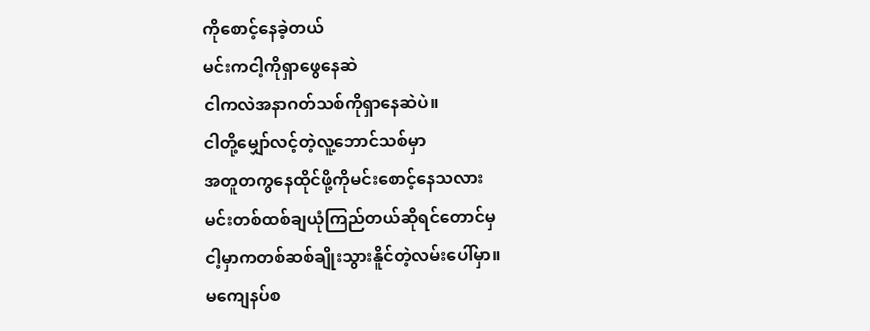ကိုစောင့်နေခဲ့တယ်
မင်းကငါ့ကိုရှာဖွေနေဆဲ
ငါကလဲအနာဂတ်သစ်ကိုရှာနေဆဲပဲ။
ငါတို့မျှော်လင့်တဲ့လူ့ဘောင်သစ်မှာ
အတူတကွနေထိုင်ဖို့ကိုမင်းစောင့်နေသလား
မင်းတစ်ထစ်ချယုံကြည်တယ်ဆိုရင်တောင်မှ
ငါ့မှာကတစ်ဆစ်ချိုးသွားနိူင်တဲ့လမ်းပေါ်မှာ။
မကျေနပ်စ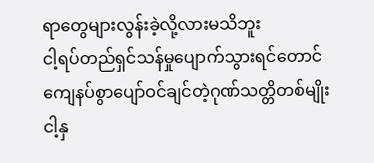ရာတွေများလွန်းခဲ့လို့လားမသိဘူး
ငါ့ရပ်တည်ရှင်သန်မှုပျောက်သွားရင်တောင်
ကျေနပ်စွာပျော်ဝင်ချင်တဲ့ဂုဏ်သတ္တိတစ်မျိုး
ငါ့နှ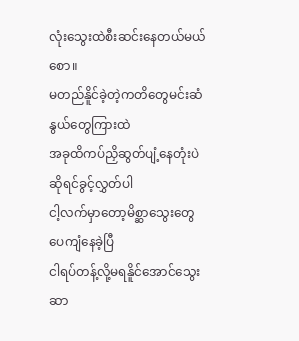လုံးသွေးထဲစီးဆင်းနေတယ်မယ်စော။
မတည်နိူင်ခဲ့တဲ့ကတိတွေမင်းဆံနွယ်တွေကြားထဲ
အခုထိကပ်ညှိဆွတ်ပျံ့နေတုံးပဲဆိုရင်ခွင့်လွှတ်ပါ
ငါ့လက်မှာတော့မိစ္ဆာသွေးတွေပေကျံနေခဲ့ပြီ
ငါရပ်တန့်လို့မရနိူင်အောင်သွေးဆာ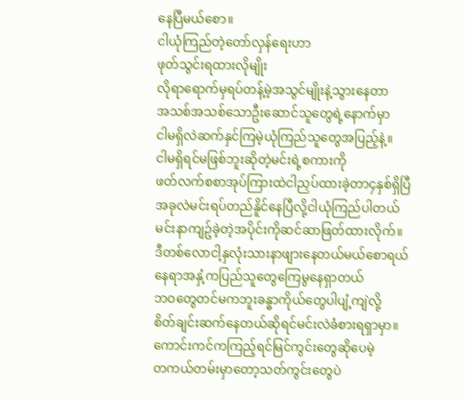နေပြီမယ်စော။
ငါယုံကြည်တဲ့တော်လှန်ရေးဟာ
ဖုတ်သွင်းရထားလိုမျိုး
လိုရာရောက်မှရပ်တန့်မဲ့အသွင်မျိုးနဲ့သွားနေတာ
အသစ်အသစ်သောဦးဆောင်သူတွေရဲ့နောက်မှာ
ငါမရှိလဲဆက်နှင်ကြမဲ့ယုံကြည်သူတွေအပြည့်နဲ့။
ငါမရှိရင်မဖြစ်ဘူးဆိုတဲ့မင်းရဲ့စကားကို
ဖတ်လက်စစာအုပ်ကြားထဲငါညှပ်ထားခဲ့တာ၄နှစ်ရှိပြီ
အခုလဲမင်းရပ်တည်နိူင်နေပြီလို့ငါယုံကြည်ပါတယ်
မင်းနာကျဥ်ခဲ့တဲ့အပိုင်းကိုဆင်ဆာဖြတ်ထားလိုက်။
ဒီတစ်လောငါ့နှလုံးသားနာဖျားနေတယ်မယ်စောရယ်
နေရာအနှံ့ကပြည်သူတွေကြေမွနေရှာတယ်
ဘဝတွေတင်မကဘူးခန္ဓာကိုယ်တွေပါပျံ့ကျဲလို့
စိတ်ချင်းဆက်နေတယ်ဆိုရင်မင်းလဲခံစားရရှာမှာ။
ကောင်းကင်ကကြည့်ရင်မြင်ကွင်းတွေဆိုပေမဲ့
တကယ်တမ်းမှာတော့သတ်ကွင်းတွေပဲ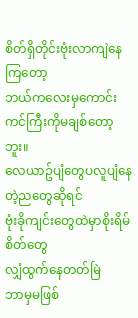စိတ်ရှိတိုင်းဗုံးလာကျဲနေကြတော့
ဘယ်ကလေးမှကောင်းကင်ကြီးကိုမချစ်တော့ဘူး။
လေယာဥ်ပျံတွေပလူပျံနေတဲ့ညတွေဆိုရင်
ဗုံးခိုကျင်းတွေထဲမှာစိုးရိမ်စိတ်တွေ
လျှံထွက်နေတတ်မြဲ
ဘာမှမဖြစ်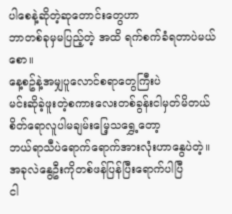ပါစေနဲ့ဆိုတဲ့ဆုတောင်းတွေဟာ
ဘာတစ်ခုမှမပြည့်တဲ့ အထိ ရက်စက်ခံရတာပဲမယ်စော။
နေ့စဥ်နဲ့အမျှပူလောင်စရာတွေကြီးပဲ
မင်းဆိုခဲ့ဖူးတဲ့စကားလေးတစ်ခွန်းငါမှတ်မိတယ်
စိတ်ရောလူပါမချမ်းမြေ့သရွှေ့တော့
ဘယ်ရာသီပဲရောက်ရောက်အားလုံးဟာနွေပဲတဲ့။
အခုလဲနွေဦးကိုတစ်ဖန်ပြန်ပြီးရောက်ပါပြီ
ငါ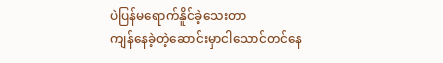ပဲပြန်မရောက်နိူင်ခဲ့သေးတာ
ကျန်နေခဲ့တဲ့ဆောင်းမှာငါသောင်တင်နေ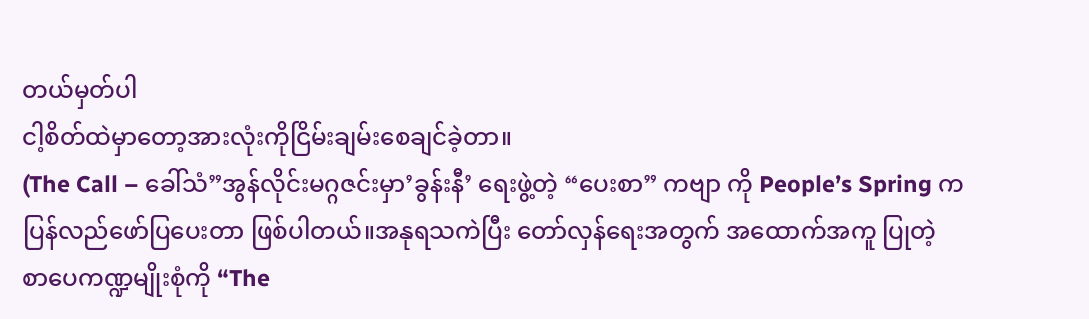တယ်မှတ်ပါ
ငါ့စိတ်ထဲမှာတော့အားလုံးကိုငြိမ်းချမ်းစေချင်ခဲ့တာ။
(The Call – ခေါ်သံ”အွန်လိုင်းမဂ္ဂဇင်းမှာ’ခွန်းနီ’ ရေးဖွဲ့တဲ့ “ပေးစာ” ကဗျာ ကို People’s Spring က ပြန်လည်ဖော်ပြပေးတာ ဖြစ်ပါတယ်။အနုရသကဲပြီး တော်လှန်ရေးအတွက် အထောက်အကူ ပြုတဲ့ စာပေကဏ္ဍမျိုးစုံကို “The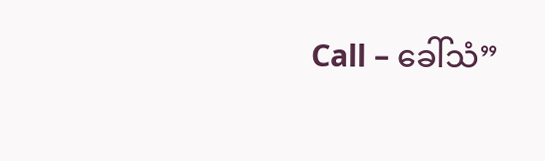Call – ခေါ်သံ”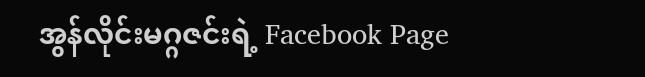အွန်လိုင်းမဂ္ဂဇင်းရဲ့ Facebook Page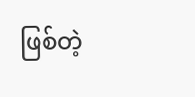ဖြစ်တဲ့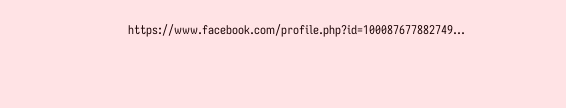https://www.facebook.com/profile.php?id=100087677882749…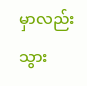မှာလည်းသွား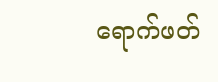ရောက်ဖတ်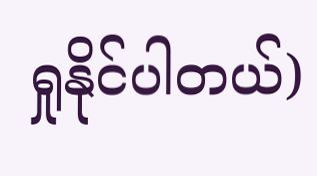ရှုနိုင်ပါတယ်)